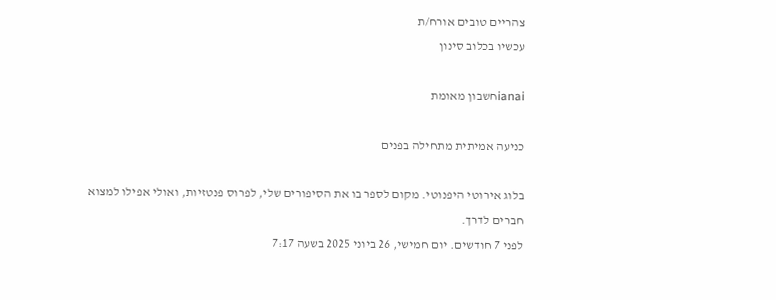צהריים טובים אורח/ת
עכשיו בכלוב סינון

ianaiחשבון מאומת

כניעה אמיתית מתחילה בפנים

בלוג אירוטי היפנוטי. מקום לספר בו את הסיפורים שלי, לפרוס פנטזיות, ואולי אפילו למצוא חברים לדרך.
לפני 7 חודשים. יום חמישי, 26 ביוני 2025 בשעה 7:17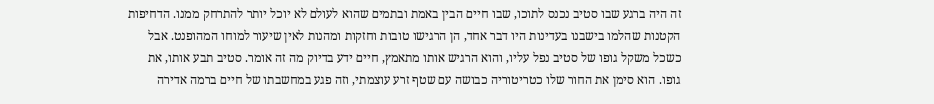זה היה ברגע שבו סטיב נכנס לתוכו, שבו חיים הבין באמת ובתמים שהוא לעולם לא יוכל יותר להתרחק ממנו. הדחיפות הקטנות שהלמו בישבנו בעדינות היו דבר אחד, הן הרגישו טובות וחזקות ומהנות לאין שיעור למוחו המהופנט. אבל כשכל משקל גופו של סטיב נפל עליו, והוא הרגיש אותו מתאמץ, חיים ידע בדיוק מה זה אומר. סטיב תבע אותו, את גופו. הוא סימן את החור שלו כטריטוריה כבושה עם שטף זרע עוצמתי, וזה פגע במחשבתו של חיים ברמה אדירה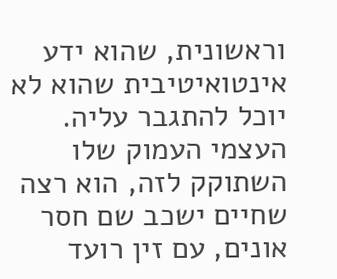וראשונית, שהוא ידע אינטואיטיבית שהוא לא יוכל להתגבר עליה. העצמי העמוק שלו השתוקק לזה, הוא רצה שחיים ישכב שם חסר אונים, עם זין רועד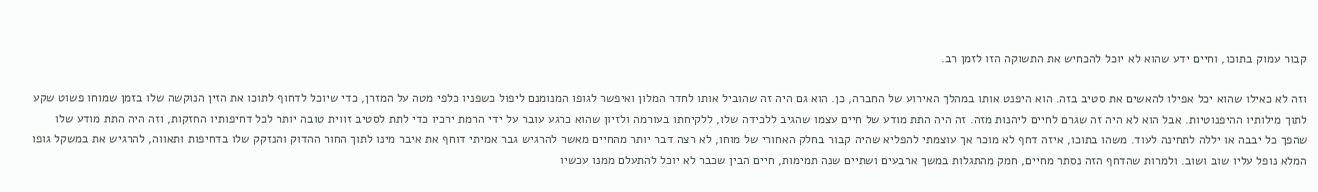קבור עמוק בתוכו, וחיים ידע שהוא לא יוכל להכחיש את התשוקה הזו לזמן רב.

וזה לא כאילו שהוא יכל אפילו להאשים את סטיב בזה. הוא היפנט אותו במהלך האירוע של החברה, כן. הוא גם היה זה שהוביל אותו לחדר המלון ואיפשר לגופו המנומנם ליפול כשפניו כלפי מטה על המזרן, כדי שיוכל לדחוף לתוכו את הזין הנוקשה שלו בזמן שמוחו פשוט שקע לתוך מילותיו ההיפנוטיות. אבל הוא לא היה זה שגרם לחיים ליהנות מזה. זה היה התת מודע של חיים עצמו שהגיב ללכידה שלו, ללקיחתו בעורמה ולזיון שהוא כרגע עובר על ידי הרמת ירכיו כדי לתת לסטיב זווית טובה יותר לכל דחיפותיו החזקות, וזה היה התת מודע שלו שהפך כל יבבה או יללה לתחינה לעוד. משהו בתוכו, איזה דחף לא מוכר אך עוצמתי להפליא שהיה קבור בחלק האחורי של מוחו, לא רצה דבר יותר מהחיים מאשר להרגיש גבר אמיתי דוחף את איבר מינו לתוך החור ההדוק והנזקק שלו בדחיפות ותאווה, להרגיש את במשקל גופו המלא נופל עליו שוב ושוב. ולמרות שהדחף הזה נסתר מחיים, חמק מהתגלות במשך ארבעים ושתיים שנה תמימות, חיים הבין שכבר לא יוכל להתעלם ממנו עכשיו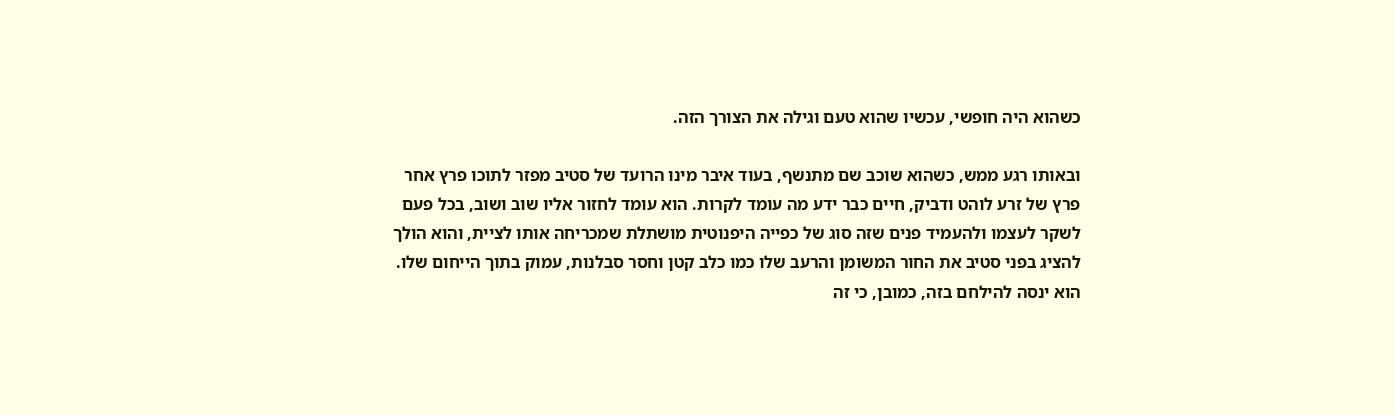כשהוא היה חופשי, עכשיו שהוא טעם וגילה את הצורך הזה.

ובאותו רגע ממש, כשהוא שוכב שם מתנשף, בעוד איבר מינו הרועד של סטיב מפזר לתוכו פרץ אחר פרץ של זרע לוהט ודביק, חיים כבר ידע מה עומד לקרות. הוא עומד לחזור אליו שוב ושוב, בכל פעם לשקר לעצמו ולהעמיד פנים שזה סוג של כפייה היפנוטית מושתלת שמכריחה אותו לציית, והוא הולך להציג בפני סטיב את החור המשומן והרעב שלו כמו כלב קטן וחסר סבלנות, עמוק בתוך הייחום שלו. הוא ינסה להילחם בזה, כמובן, כי זה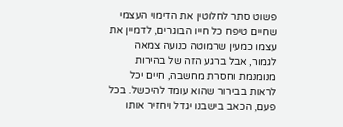פשוט סתר לחלוטין את הדימוי העצמי שחיים טיפח כל חייו הבוגרים, לדמיין את עצמו כמעין שרמוטה כנועה צמאה לגמור, אבל ברגע הזה של בהירות מנומנמת וחסרת מחשבה, חיים יכל לראות בבירור שהוא עומד להיכשל. בכל פעם, הכאב בישבנו יגדל ויחזיר אותו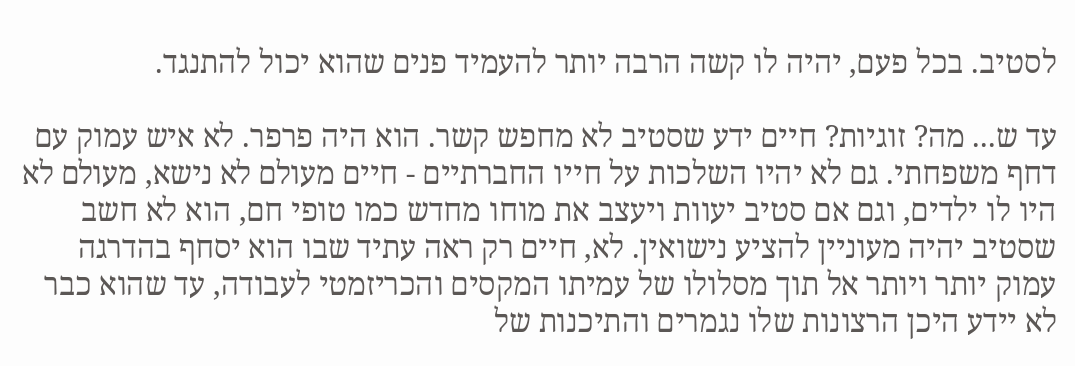לסטיב. בכל פעם, יהיה לו קשה הרבה יותר להעמיד פנים שהוא יכול להתנגד.

עד ש... מה? זוגיות? חיים ידע שסטיב לא מחפש קשר. הוא היה פרפר. לא איש עמוק עם דחף משפחתי. גם לא יהיו השלכות על חייו החברתיים - חיים מעולם לא נישא, מעולם לא היו לו ילדים, וגם אם סטיב יעוות ויעצב את מוחו מחדש כמו טופי חם, הוא לא חשב שסטיב יהיה מעוניין להציע נישואין. לא, חיים רק ראה עתיד שבו הוא יסחף בהדרגה עמוק יותר ויותר אל תוך מסלולו של עמיתו המקסים והכריזמטי לעבודה, עד שהוא כבר לא יידע היכן הרצונות שלו נגמרים והתיכנות של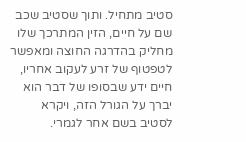סטיב מתחיל. ותוך שסטיב שכב שם על חיים, הזין המתרכך שלו מחליק בהדרגה החוצה ומאפשר לטפטוף של זרע לעקוב אחריו, חיים ידע שבסופו של דבר הוא יברך על הגורל הזה, ויקרא לסטיב בשם אחר לגמרי.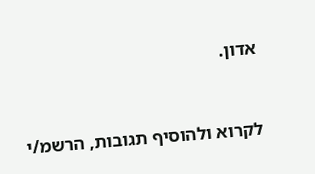אדון.


לקרוא ולהוסיף תגובות, הרשמ/י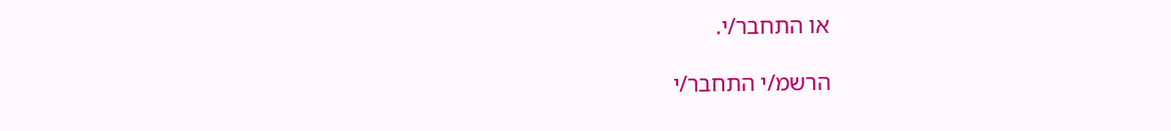או התחבר/י.

הרשמ/י התחבר/י